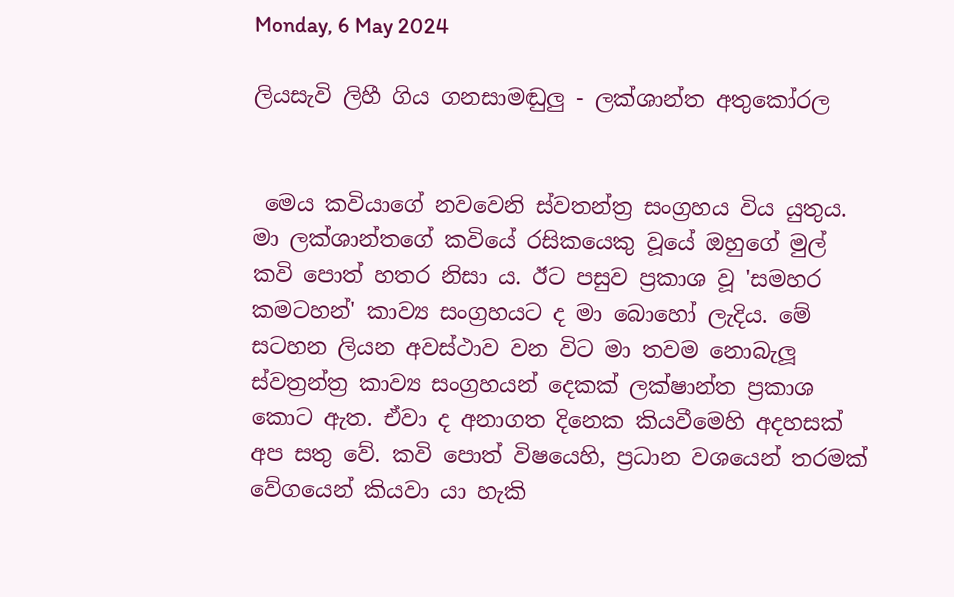Monday, 6 May 2024

ලියසැවි ලිහී ගිය ගනසාමඬුලු - ලක්ශාන්ත අතුකෝරල


 මෙය කවියාගේ නවවෙනි ස්වතන්ත්‍ර සංග්‍රහය විය යුතුය. මා ලක්ශාන්තගේ කවියේ රසිකයෙකු වූයේ ඔහුගේ මුල් කවි පොත් හතර නිසා ය. ඊට පසුව ප්‍රකාශ වූ 'සමහර කමටහන්' කාව්‍ය සංග්‍රහයට ද මා බොහෝ ලැදිය. මේ සටහන ලියන අවස්ථාව වන විට මා තවම නොබැලූ ස්වත්‍රන්ත්‍ර කාව්‍ය සංග්‍රහයන් දෙකක් ලක්ෂාන්ත ප්‍රකාශ කොට ඇත. ඒවා ද අනාගත දිනෙක කියවීමෙහි අදහසක් අප සතු වේ. කවි පොත් විෂයෙහි, ප්‍රධාන වශයෙන් තරමක් වේගයෙන් කියවා යා හැකි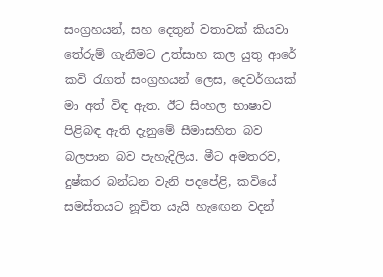සංග්‍රහයන්, සහ දෙතුන් වතාවක් කියවා තේරුම් ගැනීමට උත්සාහ කල යුතු ආරේ කවි රැගත් සංග්‍රහයන් ලෙස, දෙවර්ගයක් මා අත් විඳ ඇත. ඊට සිංහල භාෂාව පිළිබඳ ඇති දැනුමේ සීමාසහිත බව  බලපාන බව පැහැදිලිය. මීට අමතරව, දුෂ්කර බන්ධන වැනි පදපේළි, කවියේ සමස්තයට නූචිත යැයි හැඟෙන වදන්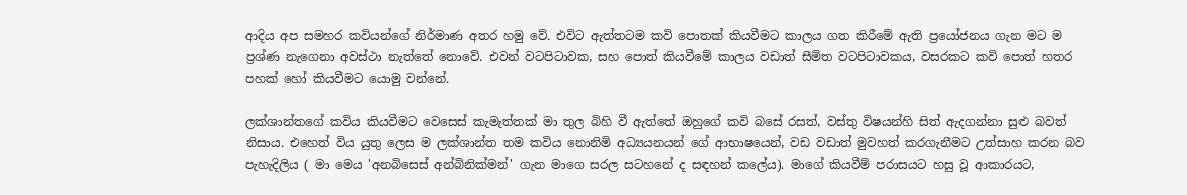ආදිය අප සමහර කවියන්ගේ නිර්මාණ අතර හමු වේ. එවිට ඇත්තටම කවි පොතක් කියවීමට කාලය ගත කිරීමේ ඇති ප්‍රයෝජනය ගැන මට ම ප්‍රශ්ණ නැගෙනා අවස්ථා නැත්තේ නොවේ. එවන් වටපිටාවක, සහ පොත් කියවීමේ කාලය වඩාත් සීමිත වටපිටාවකය, වසරකට කවි පොත් හතර පහක් හෝ කියවීමට යොමු වන්නේ.

ලක්ශාන්තගේ කවිය කියවීමට වෙසෙස් කැමැත්තක් මා තුල බිහි වී ඇත්තේ ඔහුගේ කවි බසේ රසත්, වස්තු විෂයන්හි සිත් ඇදගන්නා සුළු බවත් නිසාය. එහෙත් විය යුතු ලෙස ම ලක්ශාන්ත තම කවිය නොනිමි අධ්‍යයනයන් ගේ ආභාෂයෙන්, වඩ වඩාත් මුවහත් කරගැනීමට උත්සාහ කරන බව පැහැදිලිය ( මා මෙය 'අනබිසෙස් අන්බිනික්මන්' ගැන මාගෙ සරල සටහනේ ද සඳහන් කලේය). මාගේ කියවීම් පරාසයට හසු වූ ආකාරයට,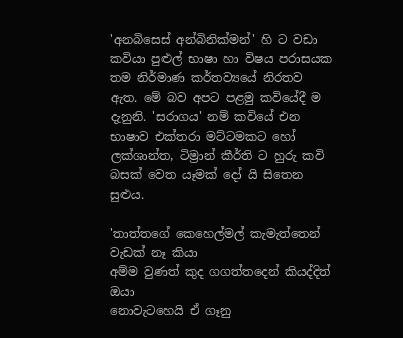'අනබිසෙස් අන්බිනික්මන්' හි ට වඩා කවියා පුළුල් භාෂා හා විෂය පරාසයක තම නිර්මාණ කර්තව්‍යයේ නිරතව ඇත. මේ බව අපට පළමු කවියේදී ම දැනුනි. 'සරාගය' නම් කවියේ එන භාෂාව එක්තරා මට්ටමකට හෝ ලක්ශාන්ත, ටිම්‍රාන් කීර්ති ට හුරු කවි බසක් වෙත යෑමක් දෝ යි සිතෙන සුළුය.

'තාත්තගේ කෙහෙල්මල් කැමැත්තෙන් වැඩක් නෑ කියා
අම්ම වුණත් කුද ගගත්තදෙන් කියද්දිත් ඔයා
නොවැටහෙයි ඒ ගෑනු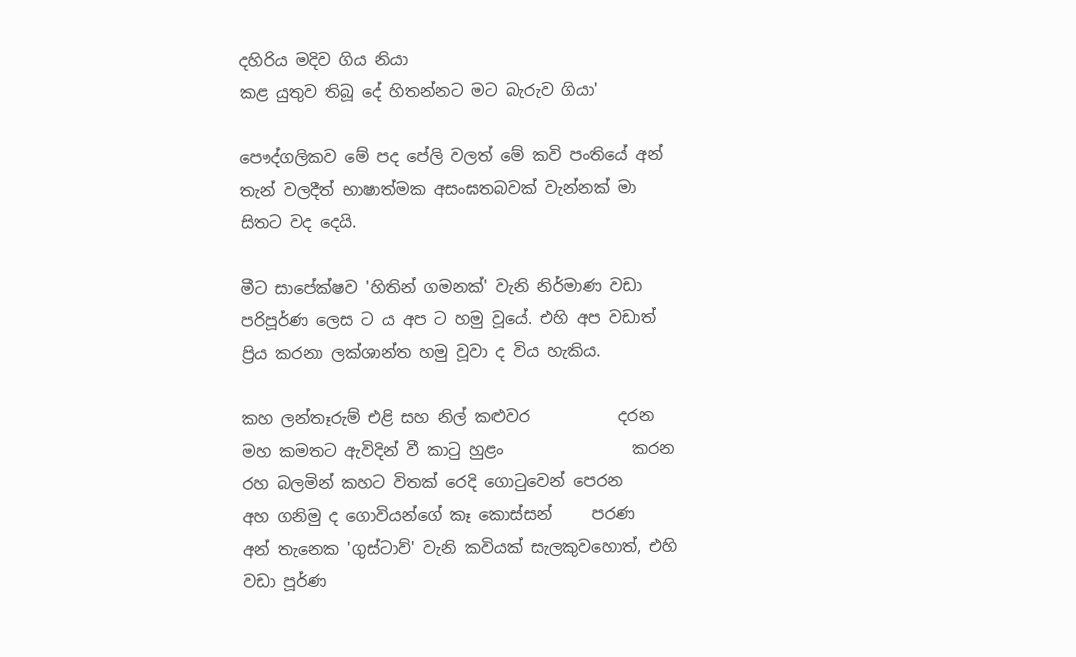දහිරිය මදිව ගිය නියා
කළ යුතුව තිබූ දේ හිතන්නට මට බැරුව ගියා'

පෞද්ගලිකව මේ පද පේලි වලත් මේ කවි පංතියේ අන් තැන් වලදීත් භාෂාත්මක අසංඝතබවක් වැන්නක් මා සිතට වද දෙයි.

මීට සාපේක්ෂව 'හිතින් ගමනක්' වැනි නිර්මාණ වඩා පරිපූර්ණ ලෙස ට ය අප ට හමු වූයේ. එහි අප වඩාත් ප්‍රිය කරනා ලක්ශාන්ත හමු වූවා ද විය හැකිය.

කහ ලන්තෑරුම් එළි සහ නිල් කළුවර           දරන
මහ කමතට ඇවිදින් වී කාටු හුළං                කරන
රහ බලමින් කහට විතක් රෙදි ගොටුවෙන් පෙරන
අහ ගනිමු ද ගොවියන්ගේ කෑ කොස්සන්     පරණ
අන් තැනෙක 'ගුස්ටාව්' වැනි කවියක් සැලකුවහොත්, එහි වඩා පූර්ණ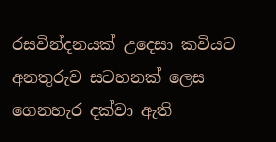රසවින්දනයක් උදෙසා කවියට අනතුරුව සටහනක් ලෙස ගෙනහැර දක්වා ඇති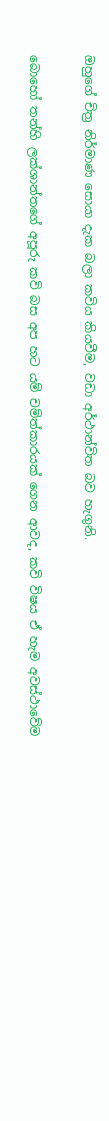ඔහුගේ චිත්‍ර නිර්මාණ සොයා දැක බලා කවිය කියවීම, වඩා අර්ථාන්විත බව හැගුනි.

බොහෝ තන්හි ලක්ශාන්තගේ අපූරු කවි බස අප හට යම් චම්ත්කාරයක් ගෙන ආවද, කවි විෂය ඒ හැම අවස්ථාවේම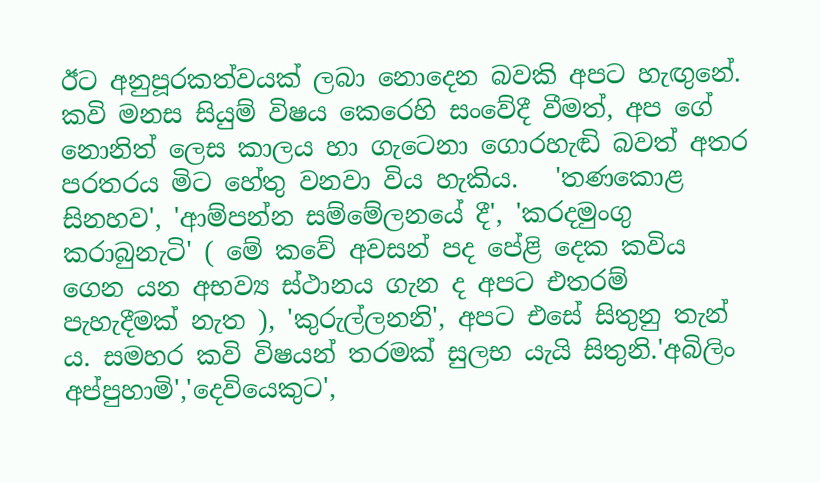ඊට අනුපූරකත්වයක් ලබා නොදෙන බවකි අපට හැඟුනේ. කවි මනස සියුම් විෂය කෙරෙහි සංවේදී වීමත්, අප ගේ නොනිත් ලෙස කාලය හා ගැටෙනා ගොරහැඬි බවත් අතර පරතරය මිට හේතු වනවා විය හැකිය.   'තණකොළ සිනහව', 'ආම්පන්න සම්මේලනයේ දී', 'කරදමුංගු කරාබුනැටි' ( මේ කවේ අවසන් පද පේළි දෙක කවිය ගෙන යන අභව්‍ය ස්ථානය ගැන ද අපට එතරම් පැහැදීමක් නැත ), 'කුරුල්ලනනි', අපට එසේ සිතුනු තැන් ය. සමහර කවි විෂයන් තරමක් සුලභ යැයි සිතුනි.'අබිලිං අප්පුහාමි','දෙවියෙකුට',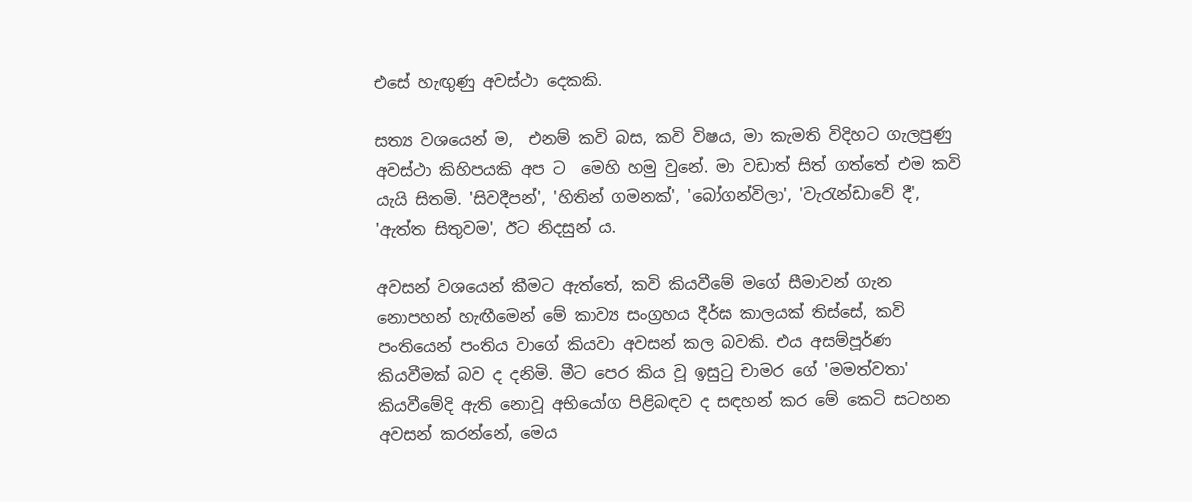එසේ හැඟුණු අවස්ථා දෙකකි.

සත්‍ය වශයෙන් ම,  එනම් කවි බස, කවි විෂය, මා කැමති විදිහට ගැලපුණු අවස්ථා කිහිපයකි අප ට  මෙහි හමු වුනේ. මා වඩාත් සිත් ගත්තේ එම කවි යැයි සිතමි. 'සිවදීපන්', 'හිතින් ගමනක්', 'බෝගන්විලා', 'වැරැන්ඩාවේ දී', 'ඇත්ත සිතුවම', ඊට නිදසුන් ය.

අවසන් වශයෙන් කීමට ඇත්තේ, කවි කියවීමේ මගේ සීමාවන් ගැන නොපහන් හැඟීමෙන් මේ කාව්‍ය සංග්‍රහය දීර්ඝ කාලයක් තිස්සේ, කවි පංතියෙන් පංතිය වාගේ කියවා අවසන් කල බවකි. එය අසම්පූර්ණ කියවීමක් බව ද දනිමි. මීට පෙර කිය වූ ඉසුටු චාමර ගේ 'මමත්වතා' කියවීමේදි ඇති නොවූ අභියෝග පිළිබඳව ද සඳහන් කර මේ කෙටි සටහන අවසන් කරන්නේ, මෙය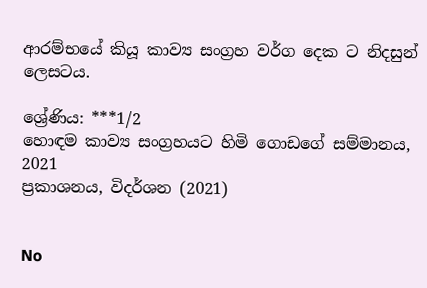ආරම්භයේ කියූ කාව්‍ය සංග්‍රහ වර්ග දෙක ට නිදසුන් ලෙසටය.

ශ්‍රේණිය: ***1/2
හොඳම කාව්‍ය සංග්‍රහයට හිමි ගොඩගේ සම්මානය, 2021
ප්‍රකාශනය, විදර්ශන (2021)


No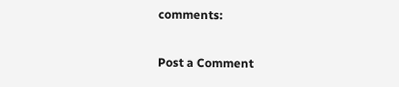comments:

Post a Comment